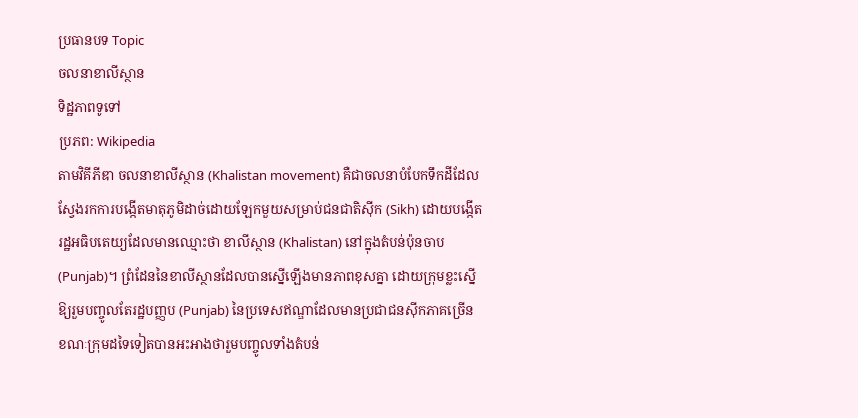ប្រធានបទ Topic
ចលនាខាលីស្ថាន
ទិដ្ឋភាពទូទៅ
ប្រភព: Wikipedia
តាមវិគីភីឌា ចលនាខាលីស្ថាន (Khalistan movement) គឺជាចលនាបំបែកទឹកដីដែលស្វែងរកការបង្កើតមាតុភូមិដាច់ដោយឡែកមួយសម្រាប់ជនជាតិស៊ីក (Sikh) ដោយបង្កើតរដ្ឋអធិបតេយ្យដែលមានឈ្មោះថា ខាលីស្ថាន (Khalistan) នៅក្នុងតំបន់ប៉ុនចាប (Punjab)។ ព្រំដែននៃខាលីស្ថានដែលបានស្នើឡើងមានភាពខុសគ្នា ដោយក្រុមខ្លះស្នើឱ្យរួមបញ្ចូលតែរដ្ឋបញ្ញប (Punjab) នៃប្រទេសឥណ្ឌាដែលមានប្រជាជនស៊ីកភាគច្រើន ខណៈក្រុមដទៃទៀតបានអះអាងថារួមបញ្ចូលទាំងតំបន់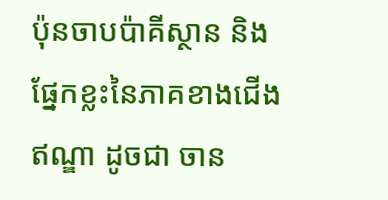ប៉ុនចាបប៉ាគីស្ថាន និងផ្នែកខ្លះនៃភាគខាងជើងឥណ្ឌា ដូចជា ចាន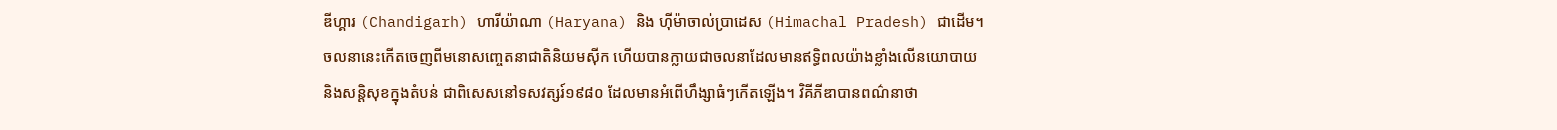ឌីហ្គារ (Chandigarh) ហារីយ៉ាណា (Haryana) និង ហ៊ីម៉ាចាល់ប្រាដេស (Himachal Pradesh) ជាដើម។
ចលនានេះកើតចេញពីមនោសញ្ចេតនាជាតិនិយមស៊ីក ហើយបានក្លាយជាចលនាដែលមានឥទ្ធិពលយ៉ាងខ្លាំងលើនយោបាយ និងសន្តិសុខក្នុងតំបន់ ជាពិសេសនៅទសវត្សរ៍១៩៨០ ដែលមានអំពើហឹង្សាធំៗកើតឡើង។ វិគីភីឌាបានពណ៌នាថា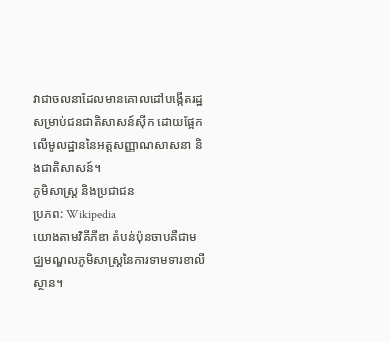វាជាចលនាដែលមានគោលដៅបង្កើតរដ្ឋសម្រាប់ជនជាតិសាសន៍ស៊ីក ដោយផ្អែកលើមូលដ្ឋាននៃអត្តសញ្ញាណសាសនា និងជាតិសាសន៍។
ភូមិសាស្ត្រ និងប្រជាជន
ប្រភព: Wikipedia
យោងតាមវិគីភីឌា តំបន់ប៉ុនចាបគឺជាមជ្ឈមណ្ឌលភូមិសាស្ត្រនៃការទាមទារខាលីស្ថាន។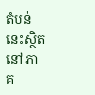តំបន់នេះស្ថិតនៅភាគ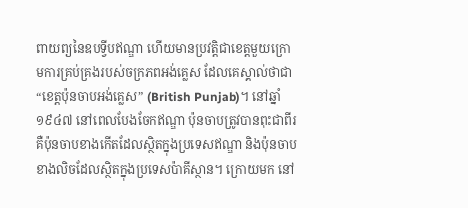ពាយព្យនៃឧបទ្វីបឥណ្ឌា ហើយមានប្រវត្តិជាខេត្តមួយក្រោមការគ្រប់គ្រងរបស់ចក្រភពអង់គ្លេស ដែលគេស្គាល់ថាជា “ខេត្តប៉ុនចាបអង់គ្លេស” (British Punjab)។ នៅឆ្នាំ ១៩៤៧ នៅពេលបែងចែកឥណ្ឌា ប៉ុនចាបត្រូវបានពុះជាពីរ គឺប៉ុនចាបខាងកើតដែលស្ថិតក្នុងប្រទេសឥណ្ឌា និងប៉ុនចាបខាងលិចដែលស្ថិតក្នុងប្រទេសប៉ាគីស្ថាន។ ក្រោយមក នៅ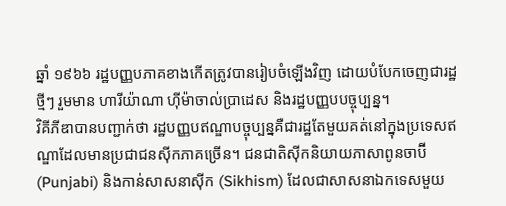ឆ្នាំ ១៩៦៦ រដ្ឋបញ្ញបភាគខាងកើតត្រូវបានរៀបចំឡើងវិញ ដោយបំបែកចេញជារដ្ឋថ្មីៗ រួមមាន ហារីយ៉ាណា ហ៊ីម៉ាចាល់ប្រាដេស និងរដ្ឋបញ្ញបបច្ចុប្បន្ន។
វិគីភីឌាបានបញ្ជាក់ថា រដ្ឋបញ្ញបឥណ្ឌាបច្ចុប្បន្នគឺជារដ្ឋតែមួយគត់នៅក្នុងប្រទេសឥណ្ឌាដែលមានប្រជាជនស៊ីកភាគច្រើន។ ជនជាតិស៊ីកនិយាយភាសាពូនចាប៊ី (Punjabi) និងកាន់សាសនាស៊ីក (Sikhism) ដែលជាសាសនាឯកទេសមួយ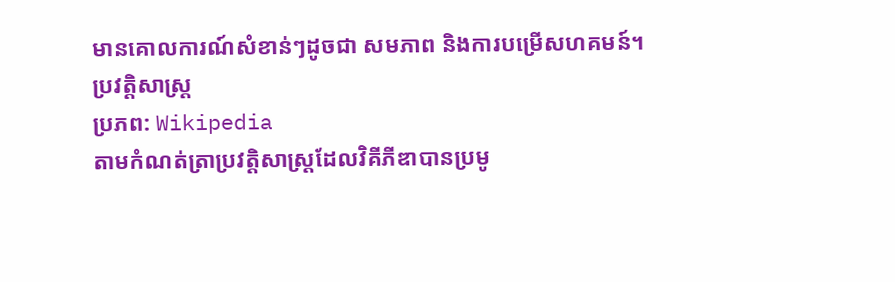មានគោលការណ៍សំខាន់ៗដូចជា សមភាព និងការបម្រើសហគមន៍។
ប្រវត្តិសាស្ត្រ
ប្រភព: Wikipedia
តាមកំណត់ត្រាប្រវត្តិសាស្ត្រដែលវិគីភីឌាបានប្រមូ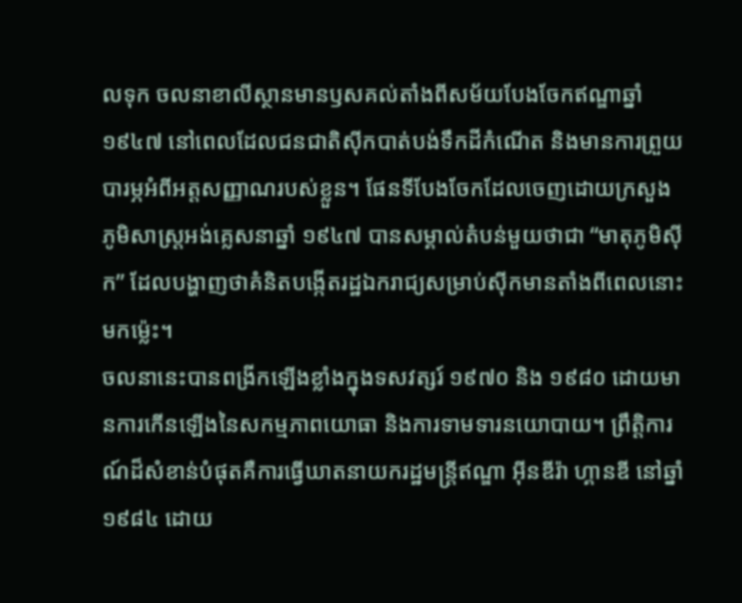លទុក ចលនាខាលីស្ថានមានឫសគល់តាំងពីសម័យបែងចែកឥណ្ឌាឆ្នាំ ១៩៤៧ នៅពេលដែលជនជាតិស៊ីកបាត់បង់ទឹកដីកំណើត និងមានការព្រួយបារម្ភអំពីអត្តសញ្ញាណរបស់ខ្លួន។ ផែនទីបែងចែកដែលចេញដោយក្រសួងភូមិសាស្ត្រអង់គ្លេសនាឆ្នាំ ១៩៤៧ បានសម្គាល់តំបន់មួយថាជា “មាតុភូមិស៊ីក” ដែលបង្ហាញថាគំនិតបង្កើតរដ្ឋឯករាជ្យសម្រាប់ស៊ីកមានតាំងពីពេលនោះមកម៉្លេះ។
ចលនានេះបានពង្រីកឡើងខ្លាំងក្នុងទសវត្សរ៍ ១៩៧០ និង ១៩៨០ ដោយមានការកើនឡើងនៃសកម្មភាពយោធា និងការទាមទារនយោបាយ។ ព្រឹត្តិការណ៍ដ៏សំខាន់បំផុតគឺការធ្វើឃាតនាយករដ្ឋមន្ត្រីឥណ្ឌា អ៊ីនឌីរ៉ា ហ្គានឌី នៅឆ្នាំ ១៩៨៤ ដោយ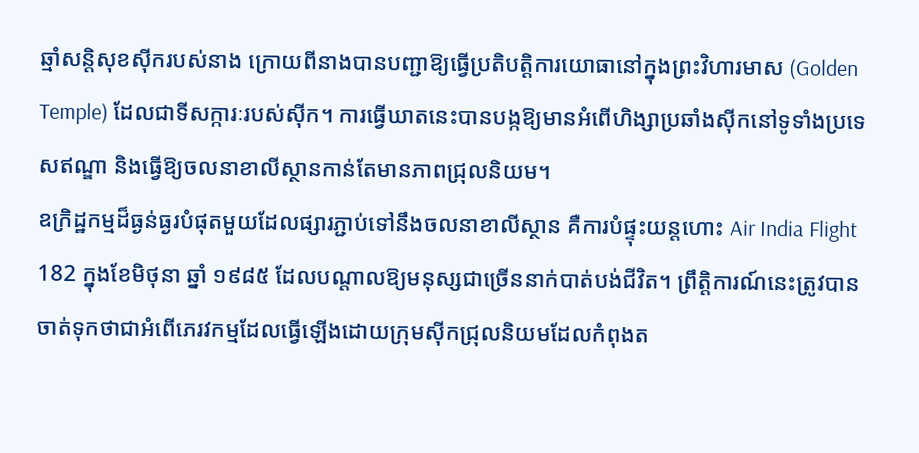ឆ្មាំសន្តិសុខស៊ីករបស់នាង ក្រោយពីនាងបានបញ្ជាឱ្យធ្វើប្រតិបត្តិការយោធានៅក្នុងព្រះវិហារមាស (Golden Temple) ដែលជាទីសក្ការៈរបស់ស៊ីក។ ការធ្វើឃាតនេះបានបង្កឱ្យមានអំពើហិង្សាប្រឆាំងស៊ីកនៅទូទាំងប្រទេសឥណ្ឌា និងធ្វើឱ្យចលនាខាលីស្ថានកាន់តែមានភាពជ្រុលនិយម។
ឧក្រិដ្ឋកម្មដ៏ធ្ងន់ធ្ងរបំផុតមួយដែលផ្សារភ្ជាប់ទៅនឹងចលនាខាលីស្ថាន គឺការបំផ្ទុះយន្តហោះ Air India Flight 182 ក្នុងខែមិថុនា ឆ្នាំ ១៩៨៥ ដែលបណ្តាលឱ្យមនុស្សជាច្រើននាក់បាត់បង់ជីវិត។ ព្រឹត្តិការណ៍នេះត្រូវបានចាត់ទុកថាជាអំពើភេរវកម្មដែលធ្វើឡើងដោយក្រុមស៊ីកជ្រុលនិយមដែលកំពុងត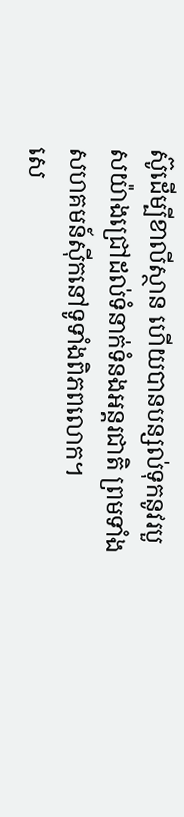ស៊ូដើម្បីខាលីស្ថាន ហើយបានបន្សល់ទុកនូវរបួសយ៉ាងជ្រៅដល់ទំនាក់ទំនងអន្តរជាតិ ព្រមទាំងសហគមន៍ស៊ីកនៅទូទាំងពិភពលោក។
សេ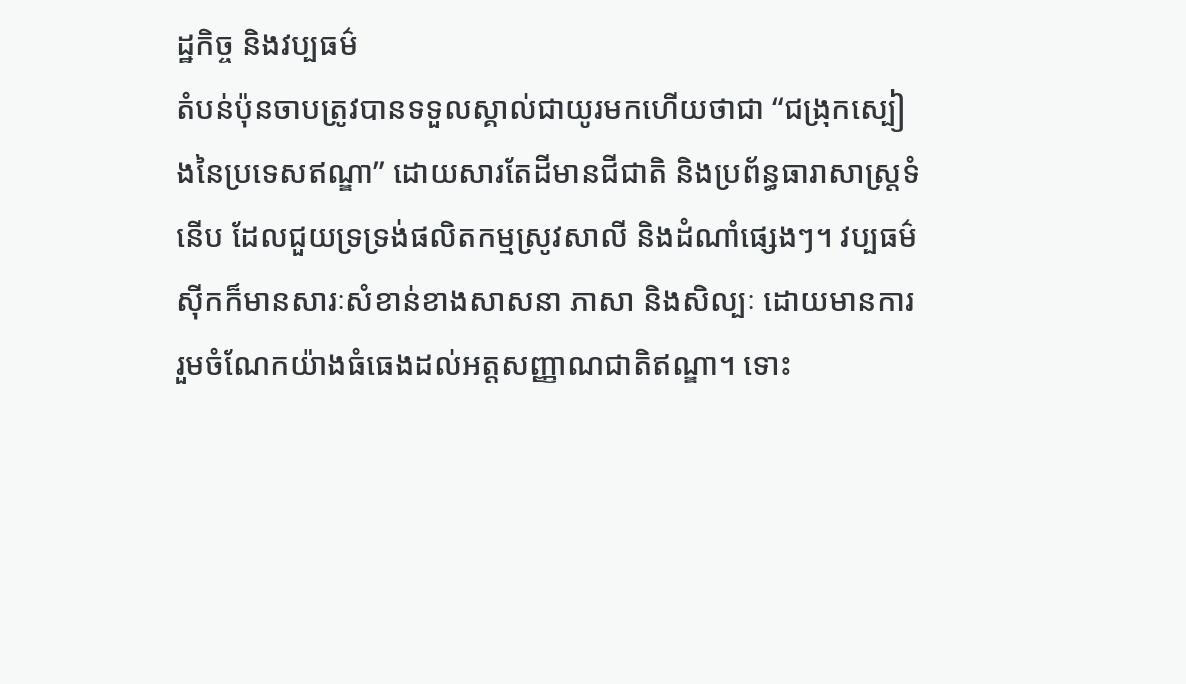ដ្ឋកិច្ច និងវប្បធម៌
តំបន់ប៉ុនចាបត្រូវបានទទួលស្គាល់ជាយូរមកហើយថាជា “ជង្រុកស្បៀងនៃប្រទេសឥណ្ឌា” ដោយសារតែដីមានជីជាតិ និងប្រព័ន្ធធារាសាស្ត្រទំនើប ដែលជួយទ្រទ្រង់ផលិតកម្មស្រូវសាលី និងដំណាំផ្សេងៗ។ វប្បធម៌ស៊ីកក៏មានសារៈសំខាន់ខាងសាសនា ភាសា និងសិល្បៈ ដោយមានការរួមចំណែកយ៉ាងធំធេងដល់អត្តសញ្ញាណជាតិឥណ្ឌា។ ទោះ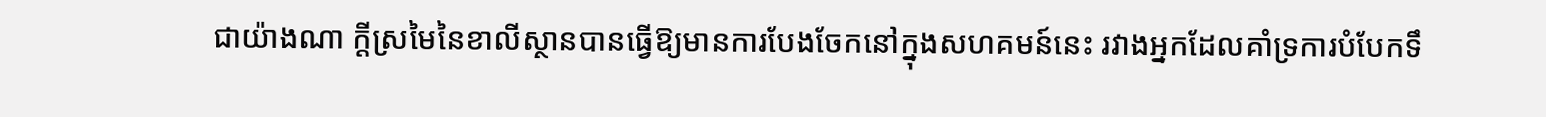ជាយ៉ាងណា ក្តីស្រមៃនៃខាលីស្ថានបានធ្វើឱ្យមានការបែងចែកនៅក្នុងសហគមន៍នេះ រវាងអ្នកដែលគាំទ្រការបំបែកទឹ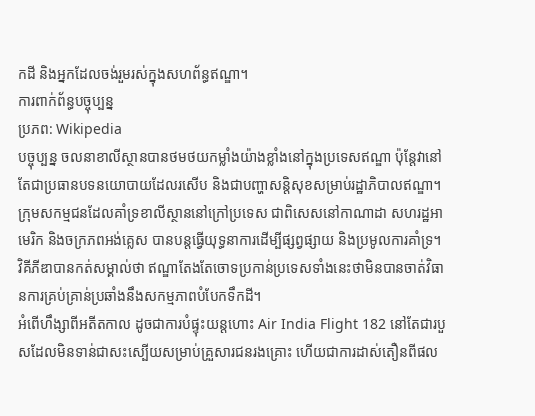កដី និងអ្នកដែលចង់រួមរស់ក្នុងសហព័ន្ធឥណ្ឌា។
ការពាក់ព័ន្ធបច្ចុប្បន្ន
ប្រភព: Wikipedia
បច្ចុប្បន្ន ចលនាខាលីស្ថានបានថមថយកម្លាំងយ៉ាងខ្លាំងនៅក្នុងប្រទេសឥណ្ឌា ប៉ុន្តែវានៅតែជាប្រធានបទនយោបាយដែលរសើប និងជាបញ្ហាសន្តិសុខសម្រាប់រដ្ឋាភិបាលឥណ្ឌា។ ក្រុមសកម្មជនដែលគាំទ្រខាលីស្ថាននៅក្រៅប្រទេស ជាពិសេសនៅកាណាដា សហរដ្ឋអាមេរិក និងចក្រភពអង់គ្លេស បានបន្តធ្វើយុទ្ធនាការដើម្បីផ្សព្វផ្សាយ និងប្រមូលការគាំទ្រ។ វិគីភីឌាបានកត់សម្គាល់ថា ឥណ្ឌាតែងតែចោទប្រកាន់ប្រទេសទាំងនេះថាមិនបានចាត់វិធានការគ្រប់គ្រាន់ប្រឆាំងនឹងសកម្មភាពបំបែកទឹកដី។
អំពើហឹង្សាពីអតីតកាល ដូចជាការបំផ្ទុះយន្តហោះ Air India Flight 182 នៅតែជារបួសដែលមិនទាន់ជាសះស្បើយសម្រាប់គ្រួសារជនរងគ្រោះ ហើយជាការដាស់តឿនពីផល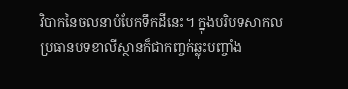វិបាកនៃចលនាបំបែកទឹកដីនេះ។ ក្នុងបរិបទសាកល ប្រធានបទខាលីស្ថានក៏ជាកញ្ចក់ឆ្លុះបញ្ចាំង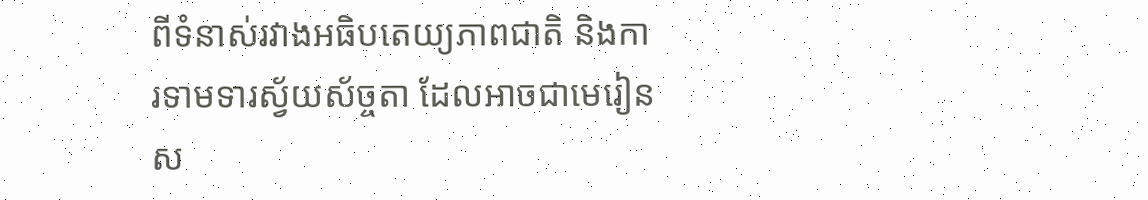ពីទំនាស់រវាងអធិបតេយ្យភាពជាតិ និងការទាមទារស្វ័យស័ច្ចតា ដែលអាចជាមេរៀនស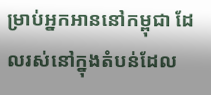ម្រាប់អ្នកអាននៅកម្ពុជា ដែលរស់នៅក្នុងតំបន់ដែល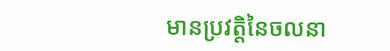មានប្រវត្តិនៃចលនា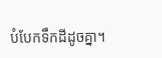បំបែកទឹកដីដូចគ្នា។